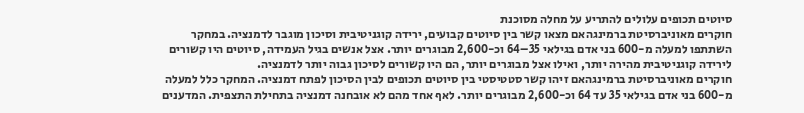סיוטים תכופים עלולים להתריע על מחלה מסוכנת
חוקרים מאוניברסיטת ברמינגהאם מצאו קשר בין סיוטים קבועים, ירידה קוגניטיבית וסיכון מוגבר לדמנציה. במחקר השתתפו למעלה מ-600 בני אדם בגילאי 35–64 וכ-2,600 מבוגרים יותר. אצל אנשים בגיל העמידה, סיוטים היו קשורים לירידה קוגניטיבית מהירה יותר, ואילו אצל מבוגרים יותר, הם היו קשורים לסיכון גבוה יותר לדמנציה.
חוקרים מאוניברסיטת ברמינגהאם זיהו קשר סטטיסטי בין סיוטים תכופים לבין הסיכון לפתח דמנציה. המחקר כלל למעלה מ-600 בני אדם בגילאי 35 עד 64 וכ-2,600 מבוגרים יותר. לאף אחד מהם לא אובחנה דמנציה בתחילת התצפית. המדענים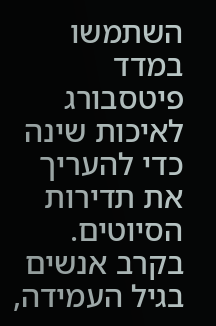השתמשו במדד פיטסבורג לאיכות שינה כדי להעריך את תדירות הסיוטים. בקרב אנשים בגיל העמידה,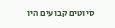סיוטים קבועים היו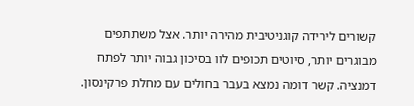קשורים לירידה קוגניטיבית מהירה יותר. אצל משתתפים מבוגרים יותר, סיוטים תכופים לוו בסיכון גבוה יותר לפתח דמנציה. קשר דומה נמצא בעבר בחולים עם מחלת פרקינסון.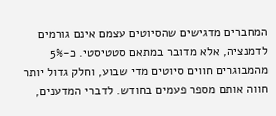המחברים מדגישים שהסיוטים עצמם אינם גורמים לדמנציה, אלא מדובר במתאם סטטיסטי. כ-5% מהמבוגרים חווים סיוטים מדי שבוע, וחלק גדול יותר חווה אותם מספר פעמים בחודש. לדברי המדענים,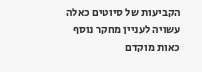הקביעות של סיוטים כאלה עשויה לעניין מחקר נוסף כאות מוקדם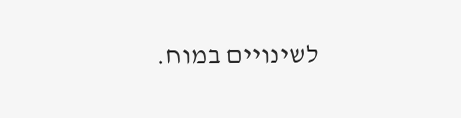לשינויים במוח.